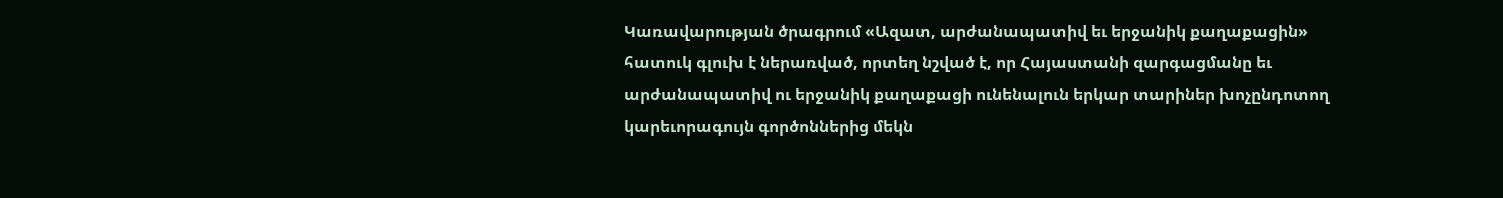Կառավարության ծրագրում «Ազատ, արժանապատիվ եւ երջանիկ քաղաքացին» հատուկ գլուխ է ներառված, որտեղ նշված է, որ Հայաստանի զարգացմանը եւ արժանապատիվ ու երջանիկ քաղաքացի ունենալուն երկար տարիներ խոչընդոտող կարեւորագույն գործոններից մեկն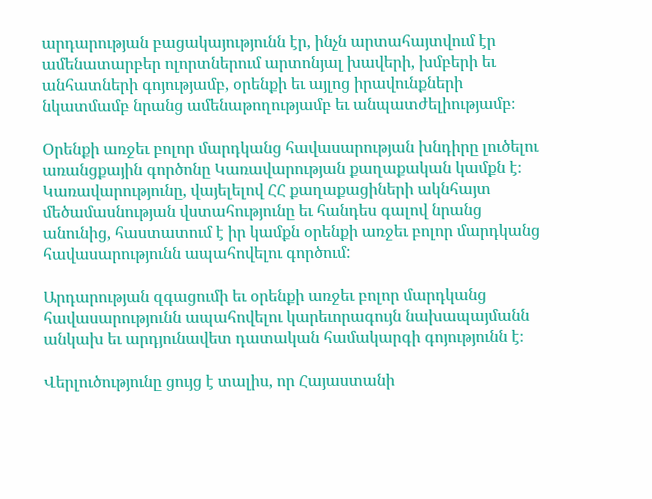արդարության բացակայությունն էր, ինչն արտահայտվում էր ամենատարբեր ոլորտներում արտոնյալ խավերի, խմբերի եւ անհատների գոյությամբ, օրենքի եւ այլոց իրավունքների նկատմամբ նրանց ամենաթողությամբ եւ անպատժելիությամբ։

Օրենքի առջեւ բոլոր մարդկանց հավասարության խնդիրը լուծելու  առանցքային գործոնը Կառավարության քաղաքական կամքն է։ Կառավարությունը, վայելելով ՀՀ քաղաքացիների ակնհայտ մեծամասնության վստահությունը եւ հանդես գալով նրանց անունից, հաստատում է իր կամքն օրենքի առջեւ բոլոր մարդկանց հավասարությունն ապահովելու գործում:

Արդարության զգացումի եւ օրենքի առջեւ բոլոր մարդկանց հավասարությունն ապահովելու կարեւորագույն նախապայմանն անկախ եւ արդյունավետ դատական համակարգի գոյությունն է։

Վերլուծությունը ցույց է տալիս, որ Հայաստանի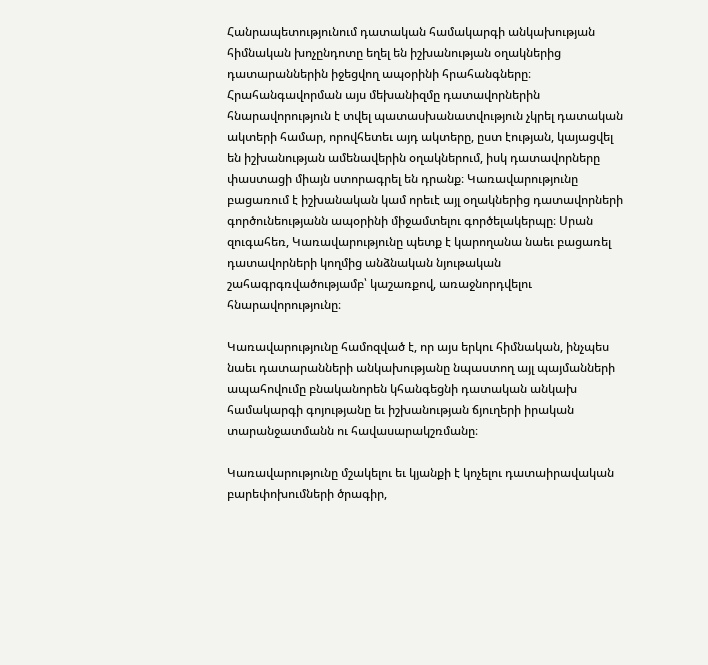Հանրապետությունում դատական համակարգի անկախության հիմնական խոչընդոտը եղել են իշխանության օղակներից դատարաններին իջեցվող ապօրինի հրահանգները։ Հրահանգավորման այս մեխանիզմը դատավորներին հնարավորություն է տվել պատասխանատվություն չկրել դատական ակտերի համար, որովհետեւ այդ ակտերը, ըստ էության, կայացվել են իշխանության ամենավերին օղակներում, իսկ դատավորները փաստացի միայն ստորագրել են դրանք։ Կառավարությունը բացառում է իշխանական կամ որեւէ այլ օղակներից դատավորների գործունեությանն ապօրինի միջամտելու գործելակերպը։ Սրան զուգահեռ, Կառավարությունը պետք է կարողանա նաեւ բացառել դատավորների կողմից անձնական նյութական շահագրգռվածությամբ՝ կաշառքով, առաջնորդվելու հնարավորությունը։

Կառավարությունը համոզված է, որ այս երկու հիմնական, ինչպես նաեւ դատարանների անկախությանը նպաստող այլ պայմանների ապահովումը բնականորեն կհանգեցնի դատական անկախ համակարգի գոյությանը եւ իշխանության ճյուղերի իրական տարանջատմանն ու հավասարակշռմանը։

Կառավարությունը մշակելու եւ կյանքի է կոչելու դատաիրավական բարեփոխումների ծրագիր,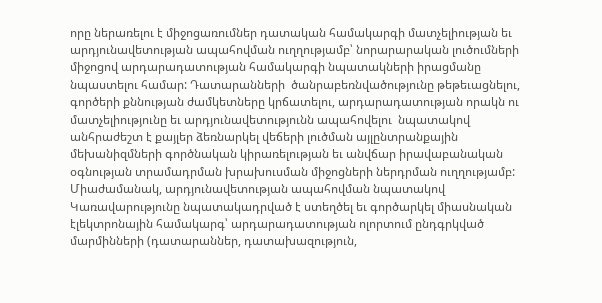որը ներառելու է միջոցառումներ դատական համակարգի մատչելիության եւ արդյունավետության ապահովման ուղղությամբ՝ նորարարական լուծումների միջոցով արդարադատության համակարգի նպատակների իրացմանը նպաստելու համար: Դատարանների  ծանրաբեռնվածությունը թեթեւացնելու, գործերի քննության ժամկետները կրճատելու, արդարադատության որակն ու մատչելիությունը եւ արդյունավետությունն ապահովելու  նպատակով անհրաժեշտ է քայլեր ձեռնարկել վեճերի լուծման այլընտրանքային մեխանիզմների գործնական կիրառելության եւ անվճար իրավաբանական օգնության տրամադրման խրախուսման միջոցների ներդրման ուղղությամբ: Միաժամանակ, արդյունավետության ապահովման նպատակով Կառավարությունը նպատակադրված է ստեղծել եւ գործարկել միասնական էլեկտրոնային համակարգ՝ արդարադատության ոլորտում ընդգրկված մարմինների (դատարաններ, դատախազություն,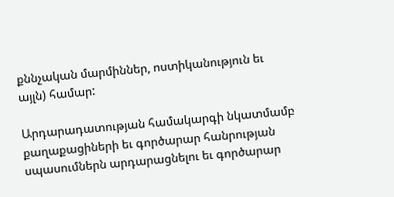քննչական մարմիններ, ոստիկանություն եւ այլն) համար:

Արդարադատության համակարգի նկատմամբ քաղաքացիների եւ գործարար հանրության սպասումներն արդարացնելու եւ գործարար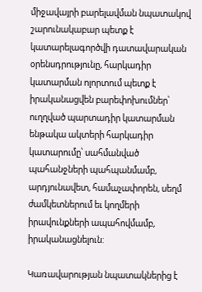միջավայրի բարելավման նպատակով շարունակաբար պետք է կատարելագործվի դատավարական օրենսդրությունը, հարկադիր կատարման ոլորտում պետք է իրականացվեն բարեփոխումներ՝ ուղղված պարտադիր կատարման ենթակա ակտերի հարկադիր կատարումը՝ սահմանված պահանջների պահպանմամբ, արդյունավետ, համաչափորեն, սեղմ ժամկետներում եւ կողմերի իրավունքների ապահովմամբ, իրականացնելուն:

Կառավարության նպատակներից է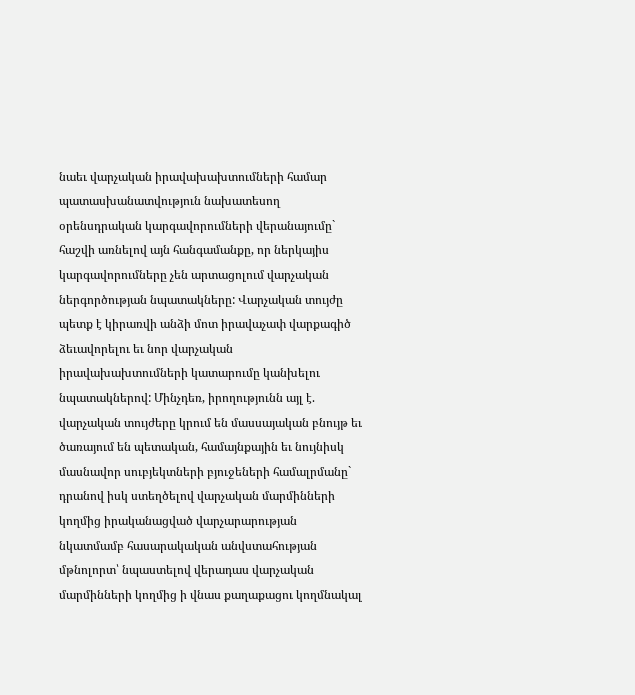նաեւ վարչական իրավախախտումների համար պատասխանատվություն նախատեսող օրենսդրական կարգավորումների վերանայումը` հաշվի առնելով այն հանգամանքը, որ ներկայիս կարգավորումները չեն արտացոլում վարչական ներգործության նպատակները: Վարչական տույժը պետք է կիրառվի անձի մոտ իրավաչափ վարքագիծ ձեւավորելու եւ նոր վարչական իրավախախտումների կատարումը կանխելու նպատակներով: Մինչդեռ, իրողությունն այլ է. վարչական տույժերը կրում են մասսայական բնույթ եւ ծառայում են պետական, համայնքային եւ նույնիսկ մասնավոր սուբյեկտների բյուջեների համալրմանը` դրանով իսկ ստեղծելով վարչական մարմինների կողմից իրականացված վարչարարության նկատմամբ հասարակական անվստահության մթնոլորտ՝ նպաստելով վերադաս վարչական մարմինների կողմից ի վնաս քաղաքացու կողմնակալ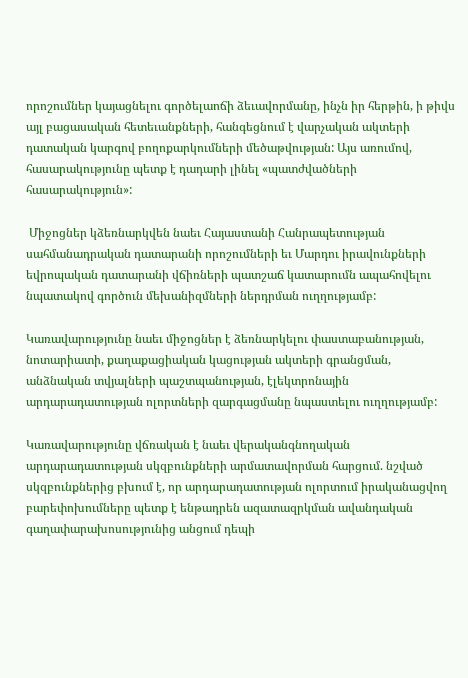որոշումներ կայացնելու գործելաոճի ձեւավորմանը, ինչն իր հերթին, ի թիվս այլ բացասական հետեւանքների, հանգեցնում է վարչական ակտերի դատական կարգով բողոքարկումների մեծաթվության: Այս առումով, հասարակությունը պետք է դադարի լինել «պատժվածների հասարակություն»:

 Միջոցներ կձեռնարկվեն նաեւ Հայաստանի Հանրապետության սահմանադրական դատարանի որոշումների եւ Մարդու իրավունքների եվրոպական դատարանի վճիռների պատշաճ կատարումն ապահովելու նպատակով գործուն մեխանիզմների ներդրման ուղղությամբ:

Կառավարությունը նաեւ միջոցներ է ձեռնարկելու փաստաբանության, նոտարիատի, քաղաքացիական կացության ակտերի գրանցման, անձնական տվյալների պաշտպանության, էլեկտրոնային արդարադատության ոլորտների զարգացմանը նպաստելու ուղղությամբ:

Կառավարությունը վճռական է նաեւ վերականգնողական արդարադատության սկզբունքների արմատավորման հարցում. նշված սկզբունքներից բխում է, որ արդարադատության ոլորտում իրականացվող բարեփոխումները պետք է ենթադրեն ազատազրկման ավանդական գաղափարախոսությունից անցում դեպի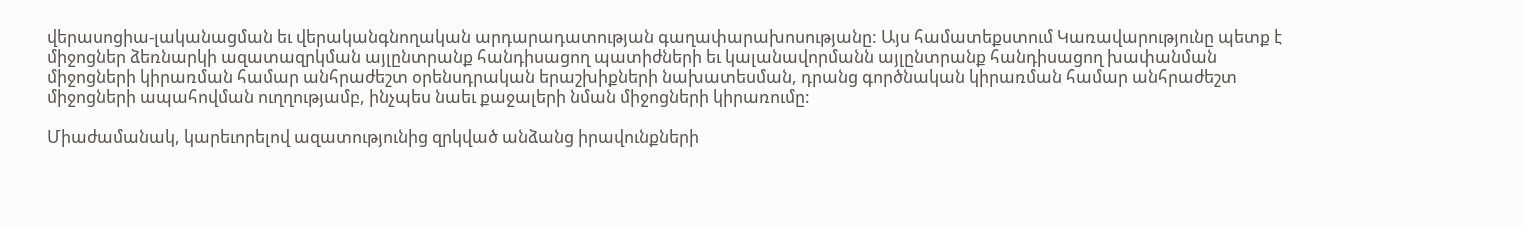վերասոցիա-լականացման եւ վերականգնողական արդարադատության գաղափարախոսությանը: Այս համատեքստում Կառավարությունը պետք է միջոցներ ձեռնարկի ազատազրկման այլընտրանք հանդիսացող պատիժների եւ կալանավորմանն այլընտրանք հանդիսացող խափանման միջոցների կիրառման համար անհրաժեշտ օրենսդրական երաշխիքների նախատեսման, դրանց գործնական կիրառման համար անհրաժեշտ միջոցների ապահովման ուղղությամբ, ինչպես նաեւ քաջալերի նման միջոցների կիրառումը:

Միաժամանակ, կարեւորելով ազատությունից զրկված անձանց իրավունքների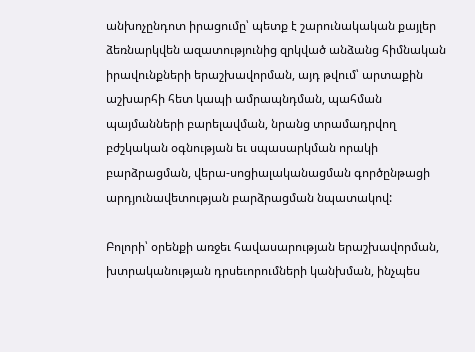անխոչընդոտ իրացումը՝ պետք է շարունակական քայլեր ձեռնարկվեն ազատությունից զրկված անձանց հիմնական իրավունքների երաշխավորման, այդ թվում՝ արտաքին աշխարհի հետ կապի ամրապնդման, պահման պայմանների բարելավման, նրանց տրամադրվող բժշկական օգնության եւ սպասարկման որակի բարձրացման, վերա-սոցիալականացման գործընթացի արդյունավետության բարձրացման նպատակով:

Բոլորի՝ օրենքի առջեւ հավասարության երաշխավորման, խտրականության դրսեւորումների կանխման, ինչպես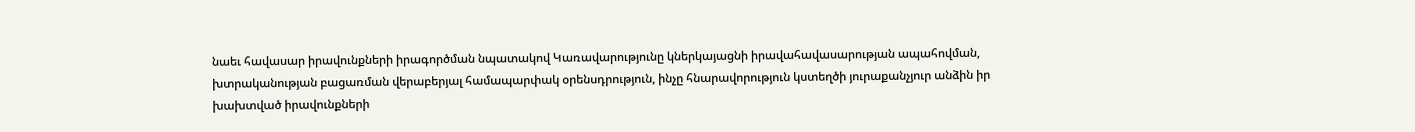նաեւ հավասար իրավունքների իրագործման նպատակով Կառավարությունը կներկայացնի իրավահավասարության ապահովման, խտրականության բացառման վերաբերյալ համապարփակ օրենսդրություն, ինչը հնարավորություն կստեղծի յուրաքանչյուր անձին իր խախտված իրավունքների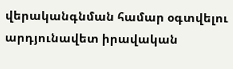վերականգնման համար օգտվելու արդյունավետ իրավական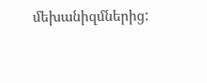մեխանիզմներից: